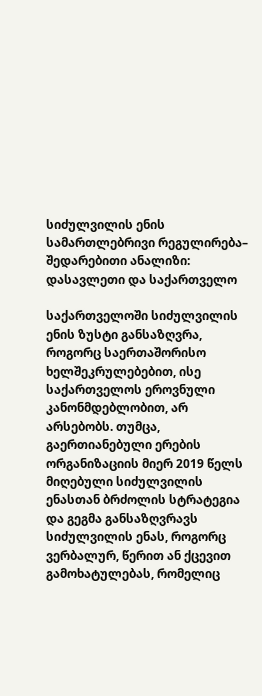სიძულვილის ენის სამართლებრივი რეგულირება– შედარებითი ანალიზი: დასავლეთი და საქართველო

საქართველოში სიძულვილის ენის ზუსტი განსაზღვრა, როგორც საერთაშორისო ხელშეკრულებებით, ისე საქართველოს ეროვნული კანონმდებლობით, არ არსებობს. თუმცა, გაერთიანებული ერების ორგანიზაციის მიერ 2019 წელს მიღებული სიძულვილის ენასთან ბრძოლის სტრატეგია და გეგმა განსაზღვრავს სიძულვილის ენას, როგორც ვერბალურ, წერით ან ქცევით გამოხატულებას, რომელიც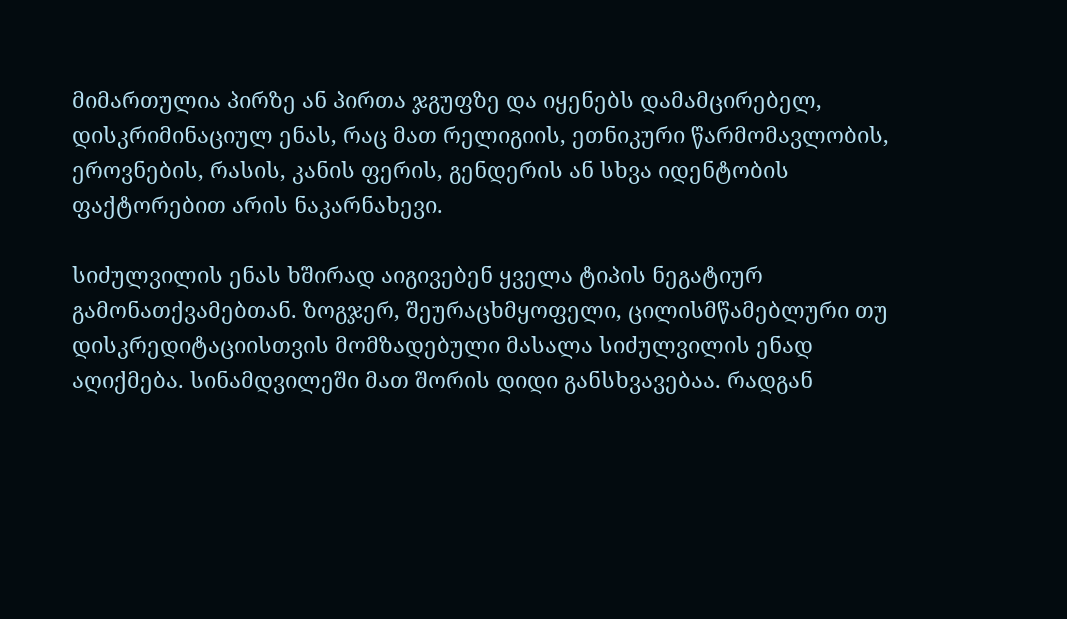მიმართულია პირზე ან პირთა ჯგუფზე და იყენებს დამამცირებელ, დისკრიმინაციულ ენას, რაც მათ რელიგიის, ეთნიკური წარმომავლობის, ეროვნების, რასის, კანის ფერის, გენდერის ან სხვა იდენტობის ფაქტორებით არის ნაკარნახევი.

სიძულვილის ენას ხშირად აიგივებენ ყველა ტიპის ნეგატიურ გამონათქვამებთან. ზოგჯერ, შეურაცხმყოფელი, ცილისმწამებლური თუ დისკრედიტაციისთვის მომზადებული მასალა სიძულვილის ენად აღიქმება. სინამდვილეში მათ შორის დიდი განსხვავებაა. რადგან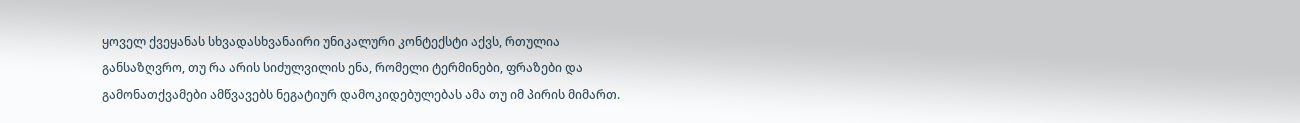ყოველ ქვეყანას სხვადასხვანაირი უნიკალური კონტექსტი აქვს, რთულია განსაზღვრო, თუ რა არის სიძულვილის ენა, რომელი ტერმინები, ფრაზები და გამონათქვამები ამწვავებს ნეგატიურ დამოკიდებულებას ამა თუ იმ პირის მიმართ.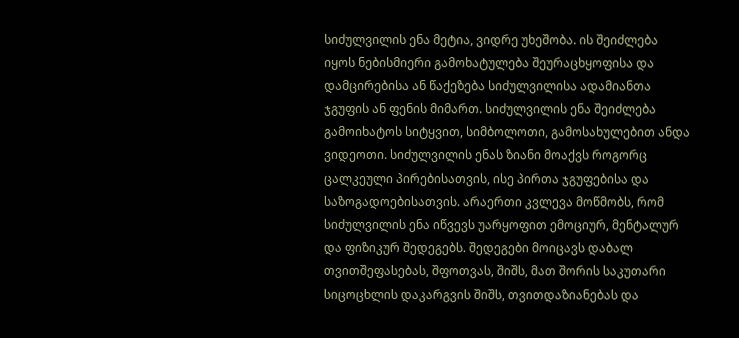სიძულვილის ენა მეტია, ვიდრე უხეშობა. ის შეიძლება იყოს ნებისმიერი გამოხატულება შეურაცხყოფისა და დამცირებისა ან წაქეზება სიძულვილისა ადამიანთა ჯგუფის ან ფენის მიმართ. სიძულვილის ენა შეიძლება გამოიხატოს სიტყვით, სიმბოლოთი, გამოსახულებით ანდა ვიდეოთი. სიძულვილის ენას ზიანი მოაქვს როგორც ცალკეული პირებისათვის, ისე პირთა ჯგუფებისა და საზოგადოებისათვის. არაერთი კვლევა მოწმობს, რომ სიძულვილის ენა იწვევს უარყოფით ემოციურ, მენტალურ და ფიზიკურ შედეგებს. შედეგები მოიცავს დაბალ თვითშეფასებას, შფოთვას, შიშს, მათ შორის საკუთარი სიცოცხლის დაკარგვის შიშს, თვითდაზიანებას და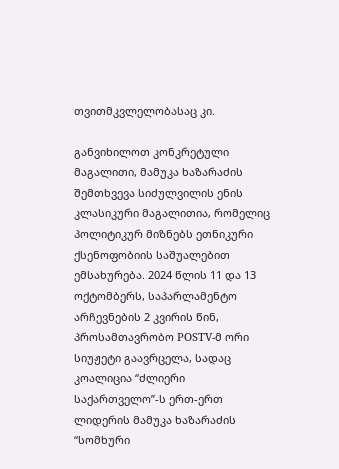თვითმკვლელობასაც კი.

განვიხილოთ კონკრეტული მაგალითი, მამუკა ხაზარაძის შემთხვევა სიძულვილის ენის კლასიკური მაგალითია, რომელიც პოლიტიკურ მიზნებს ეთნიკური ქსენოფობიის საშუალებით ემსახურება. 2024 წლის 11 და 13 ოქტომბერს, საპარლამენტო არჩევნების 2 კვირის წინ, პროსამთავრობო POSTV-მ ორი სიუჟეტი გაავრცელა, სადაც კოალიცია “ძლიერი საქართველო”-ს ერთ-ერთ ლიდერის მამუკა ხაზარაძის “სომხური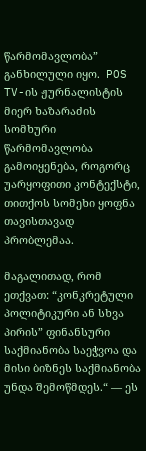წარმომავლობა” განხილული იყო.  POS TV-ის ჟურნალისტის მიერ ხაზარაძის სომხური წარმომავლობა გამოიყენება, როგორც უარყოფითი კონტექსტი, თითქოს სომეხი ყოფნა თავისთავად პრობლემაა.

მაგალითად, რომ ეთქვათ: “კონკრეტული პოლიტიკური ან სხვა პირის” ფინანსური საქმიანობა საეჭვოა და მისი ბიზნეს საქმიანობა უნდა შემოწმდეს.“ — ეს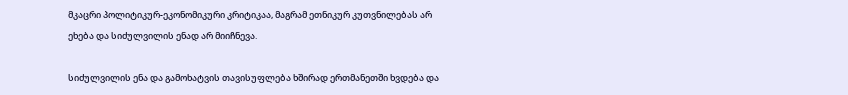მკაცრი პოლიტიკურ-ეკონომიკური კრიტიკაა, მაგრამ ეთნიკურ კუთვნილებას არ ეხება და სიძულვილის ენად არ მიიჩნევა.

სიძულვილის ენა და გამოხატვის თავისუფლება ხშირად ერთმანეთში ხვდება და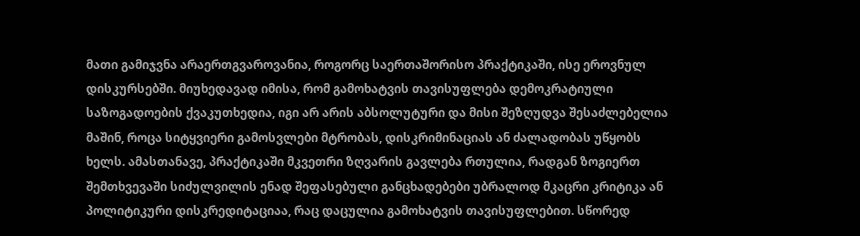მათი გამიჯვნა არაერთგვაროვანია, როგორც საერთაშორისო პრაქტიკაში, ისე ეროვნულ დისკურსებში. მიუხედავად იმისა, რომ გამოხატვის თავისუფლება დემოკრატიული საზოგადოების ქვაკუთხედია, იგი არ არის აბსოლუტური და მისი შეზღუდვა შესაძლებელია მაშინ, როცა სიტყვიერი გამოსვლები მტრობას, დისკრიმინაციას ან ძალადობას უწყობს ხელს. ამასთანავე, პრაქტიკაში მკვეთრი ზღვარის გავლება რთულია, რადგან ზოგიერთ შემთხვევაში სიძულვილის ენად შეფასებული განცხადებები უბრალოდ მკაცრი კრიტიკა ან პოლიტიკური დისკრედიტაციაა, რაც დაცულია გამოხატვის თავისუფლებით. სწორედ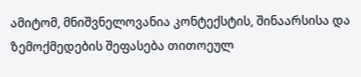ამიტომ, მნიშვნელოვანია კონტექსტის, შინაარსისა და ზემოქმედების შეფასება თითოეულ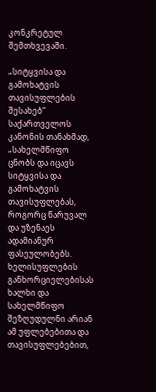კონკრეტულ შემთხვევაში.

„სიტყვისა და გამოხატვის თავისუფლების შესახებ“ საქართველოს კანონის თანახმად, „სახელმწიფო ცნობს და იცავს სიტყვისა და გამოხატვის თავისუფლებას, როგორც წარუვალ და უზენაეს ადამიანურ ფასეულობებს. ხელისუფლების განხორციელებისას ხალხი და სახელმწიფო შეზღუდულნი არიან ამ უფლებებითა და თავისუფლებებით,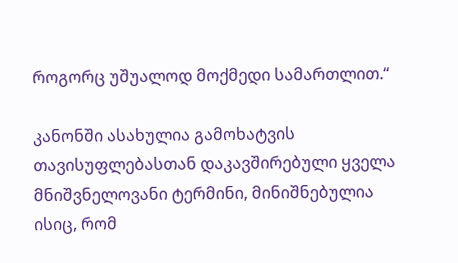როგორც უშუალოდ მოქმედი სამართლით.“

კანონში ასახულია გამოხატვის თავისუფლებასთან დაკავშირებული ყველა მნიშვნელოვანი ტერმინი, მინიშნებულია ისიც, რომ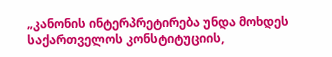„კანონის ინტერპრეტირება უნდა მოხდეს საქართველოს კონსტიტუციის,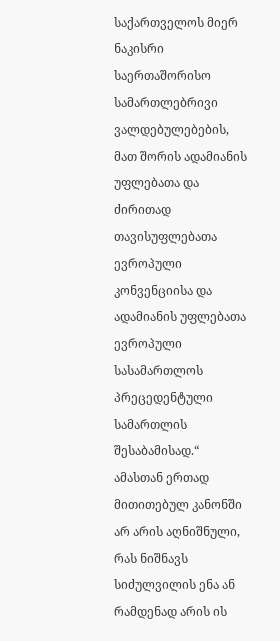საქართველოს მიერ ნაკისრი საერთაშორისო სამართლებრივი ვალდებულებების, მათ შორის ადამიანის უფლებათა და ძირითად თავისუფლებათა ევროპული კონვენციისა და ადამიანის უფლებათა ევროპული სასამართლოს პრეცედენტული სამართლის შესაბამისად.“ ამასთან ერთად მითითებულ კანონში არ არის აღნიშნული, რას ნიშნავს სიძულვილის ენა ან რამდენად არის ის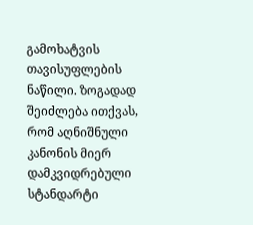გამოხატვის თავისუფლების ნაწილი. ზოგადად შეიძლება ითქვას, რომ აღნიშნული კანონის მიერ დამკვიდრებული სტანდარტი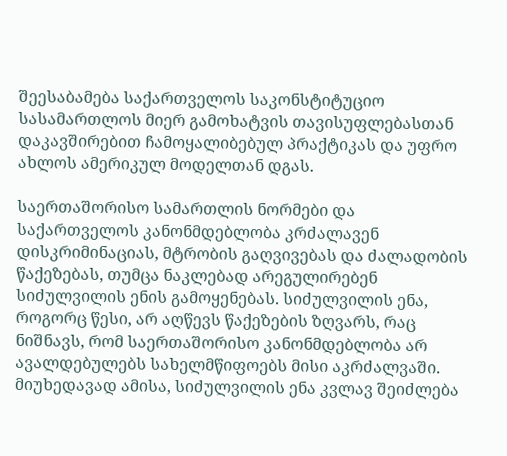შეესაბამება საქართველოს საკონსტიტუციო სასამართლოს მიერ გამოხატვის თავისუფლებასთან დაკავშირებით ჩამოყალიბებულ პრაქტიკას და უფრო ახლოს ამერიკულ მოდელთან დგას.

საერთაშორისო სამართლის ნორმები და საქართველოს კანონმდებლობა კრძალავენ დისკრიმინაციას, მტრობის გაღვივებას და ძალადობის წაქეზებას, თუმცა ნაკლებად არეგულირებენ სიძულვილის ენის გამოყენებას. სიძულვილის ენა, როგორც წესი, არ აღწევს წაქეზების ზღვარს, რაც ნიშნავს, რომ საერთაშორისო კანონმდებლობა არ ავალდებულებს სახელმწიფოებს მისი აკრძალვაში. მიუხედავად ამისა, სიძულვილის ენა კვლავ შეიძლება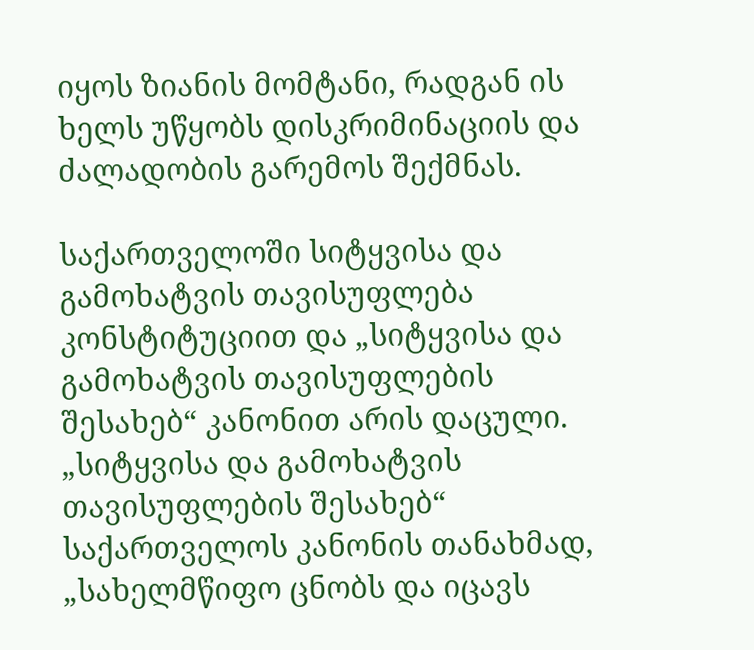იყოს ზიანის მომტანი, რადგან ის ხელს უწყობს დისკრიმინაციის და ძალადობის გარემოს შექმნას.

საქართველოში სიტყვისა და გამოხატვის თავისუფლება კონსტიტუციით და „სიტყვისა და გამოხატვის თავისუფლების შესახებ“ კანონით არის დაცული. „სიტყვისა და გამოხატვის თავისუფლების შესახებ“ საქართველოს კანონის თანახმად, „სახელმწიფო ცნობს და იცავს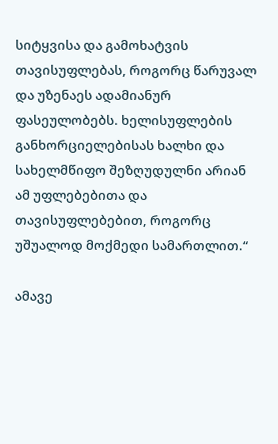სიტყვისა და გამოხატვის თავისუფლებას, როგორც წარუვალ და უზენაეს ადამიანურ ფასეულობებს. ხელისუფლების განხორციელებისას ხალხი და სახელმწიფო შეზღუდულნი არიან ამ უფლებებითა და თავისუფლებებით, როგორც უშუალოდ მოქმედი სამართლით.“

ამავე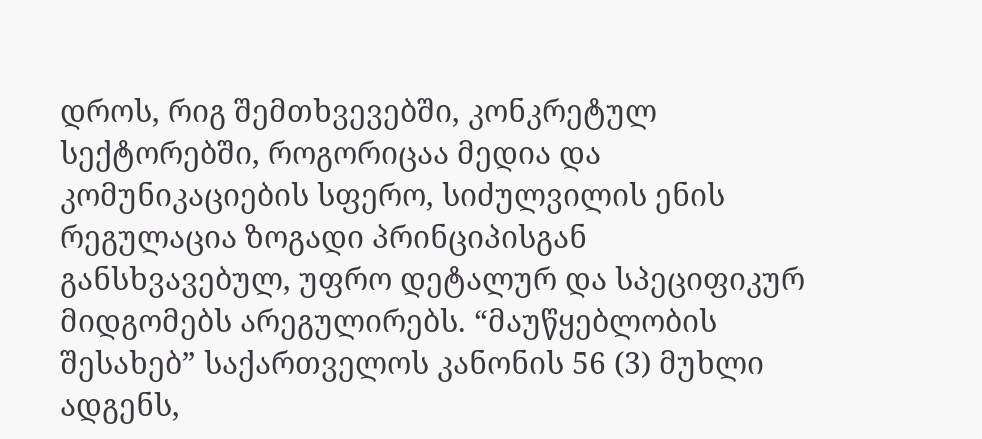დროს, რიგ შემთხვევებში, კონკრეტულ სექტორებში, როგორიცაა მედია და კომუნიკაციების სფერო, სიძულვილის ენის რეგულაცია ზოგადი პრინციპისგან განსხვავებულ, უფრო დეტალურ და სპეციფიკურ მიდგომებს არეგულირებს. “მაუწყებლობის შესახებ” საქართველოს კანონის 56 (3) მუხლი ადგენს,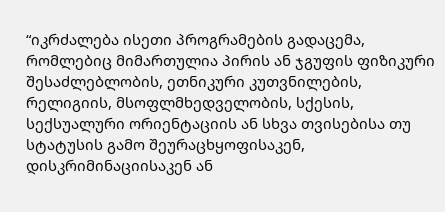“იკრძალება ისეთი პროგრამების გადაცემა, რომლებიც მიმართულია პირის ან ჯგუფის ფიზიკური შესაძლებლობის, ეთნიკური კუთვნილების, რელიგიის, მსოფლმხედველობის, სქესის, სექსუალური ორიენტაციის ან სხვა თვისებისა თუ სტატუსის გამო შეურაცხყოფისაკენ, დისკრიმინაციისაკენ ან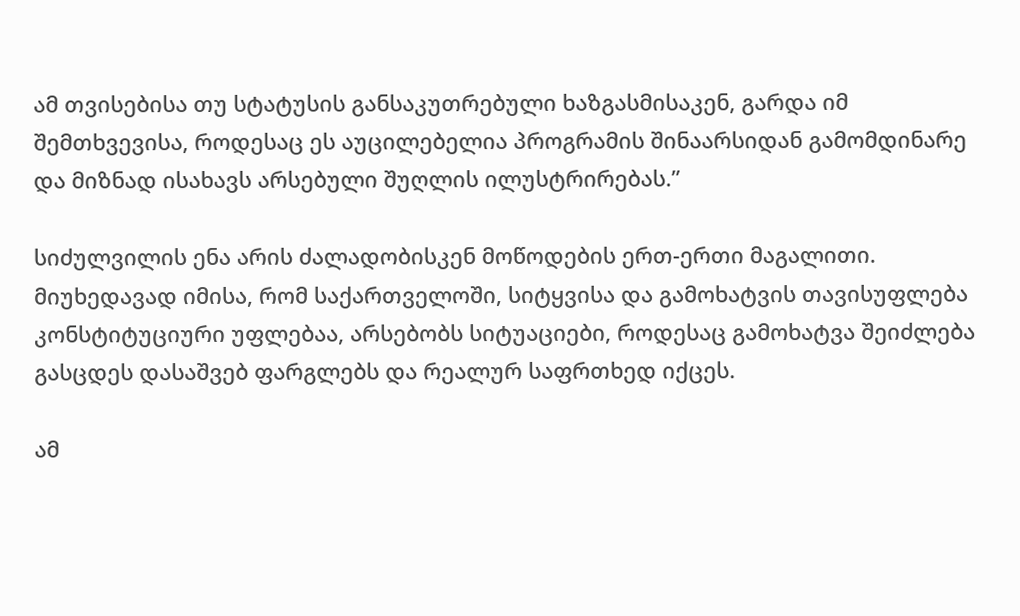ამ თვისებისა თუ სტატუსის განსაკუთრებული ხაზგასმისაკენ, გარდა იმ შემთხვევისა, როდესაც ეს აუცილებელია პროგრამის შინაარსიდან გამომდინარე და მიზნად ისახავს არსებული შუღლის ილუსტრირებას.”

სიძულვილის ენა არის ძალადობისკენ მოწოდების ერთ-ერთი მაგალითი. მიუხედავად იმისა, რომ საქართველოში, სიტყვისა და გამოხატვის თავისუფლება კონსტიტუციური უფლებაა, არსებობს სიტუაციები, როდესაც გამოხატვა შეიძლება გასცდეს დასაშვებ ფარგლებს და რეალურ საფრთხედ იქცეს.

ამ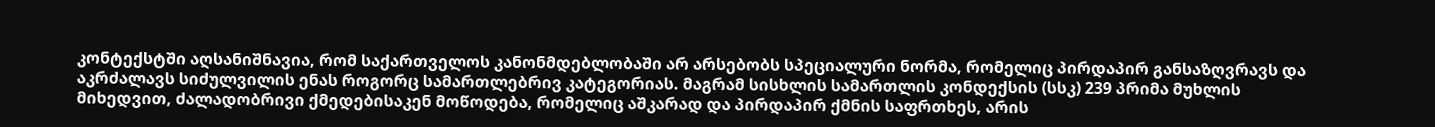კონტექსტში აღსანიშნავია, რომ საქართველოს კანონმდებლობაში არ არსებობს სპეციალური ნორმა, რომელიც პირდაპირ განსაზღვრავს და აკრძალავს სიძულვილის ენას როგორც სამართლებრივ კატეგორიას. მაგრამ სისხლის სამართლის კონდექსის (სსკ) 239 პრიმა მუხლის მიხედვით, ძალადობრივი ქმედებისაკენ მოწოდება, რომელიც აშკარად და პირდაპირ ქმნის საფრთხეს, არის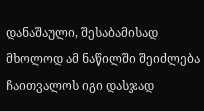დანაშაული, შესაბამისად მხოლოდ ამ ნაწილში შეიძლება ჩაითვალოს იგი დასჯად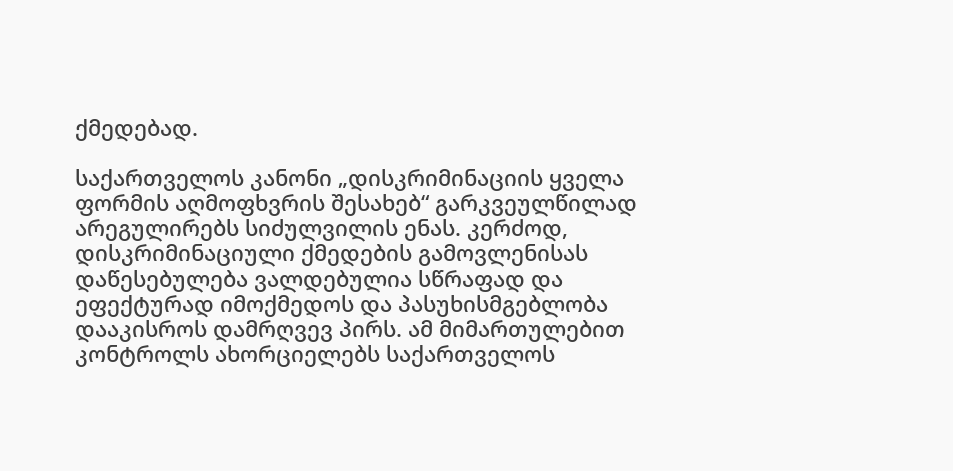ქმედებად.

საქართველოს კანონი „დისკრიმინაციის ყველა ფორმის აღმოფხვრის შესახებ“ გარკვეულწილად არეგულირებს სიძულვილის ენას. კერძოდ, დისკრიმინაციული ქმედების გამოვლენისას დაწესებულება ვალდებულია სწრაფად და ეფექტურად იმოქმედოს და პასუხისმგებლობა დააკისროს დამრღვევ პირს. ამ მიმართულებით კონტროლს ახორციელებს საქართველოს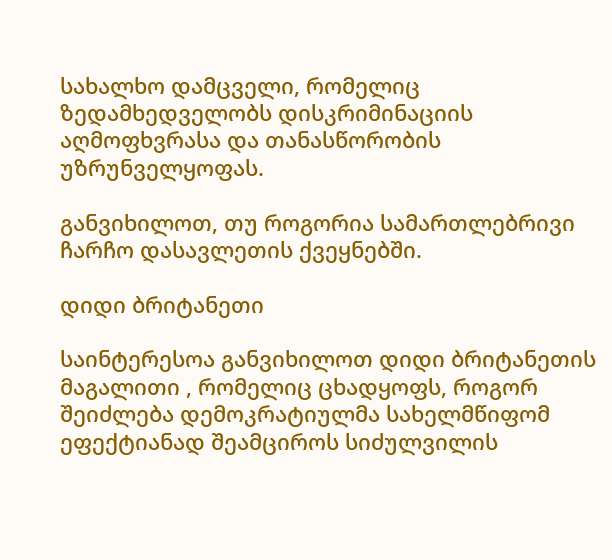სახალხო დამცველი, რომელიც ზედამხედველობს დისკრიმინაციის აღმოფხვრასა და თანასწორობის უზრუნველყოფას.

განვიხილოთ, თუ როგორია სამართლებრივი ჩარჩო დასავლეთის ქვეყნებში.

დიდი ბრიტანეთი

საინტერესოა განვიხილოთ დიდი ბრიტანეთის მაგალითი , რომელიც ცხადყოფს, როგორ შეიძლება დემოკრატიულმა სახელმწიფომ ეფექტიანად შეამციროს სიძულვილის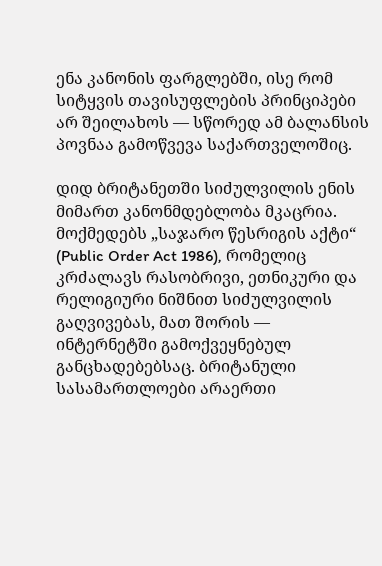ენა კანონის ფარგლებში, ისე რომ სიტყვის თავისუფლების პრინციპები არ შეილახოს — სწორედ ამ ბალანსის პოვნაა გამოწვევა საქართველოშიც.

დიდ ბრიტანეთში სიძულვილის ენის მიმართ კანონმდებლობა მკაცრია. მოქმედებს „საჯარო წესრიგის აქტი“ (Public Order Act 1986), რომელიც კრძალავს რასობრივი, ეთნიკური და რელიგიური ნიშნით სიძულვილის გაღვივებას, მათ შორის — ინტერნეტში გამოქვეყნებულ განცხადებებსაც. ბრიტანული სასამართლოები არაერთი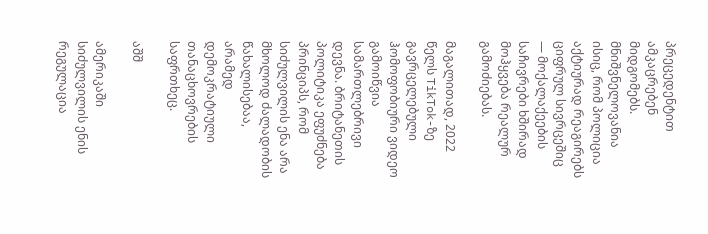პრეცედენტით ამკაცრებენ მიდგომებს. მნიშვნელოვანია ისიც, რომ პოლიცია აქტიურად რეაგირებს ციფრულ სივრცეშიც — მოქალაქეების საჩივრები ხშირად მოჰყვება რეალურ გამოძიებას.

მაგალითად, 2022 წელს TikTok-ზე გავრცელებული ჰომოფობიური ვიდეო გამოიწვია სამართლებრივი დევნა. ბრიტანეთის პოლიტიკა ეფუძნება პრინციპს, რომ სიძულვილის ენა არა მხოლოდ ძალადობის წახალისებაა, არამედ დემოკრატიული თანაცხოვრების საფრთხეც.

აშშ

ამერიკაში სიძულვილის ენის რეგულაცია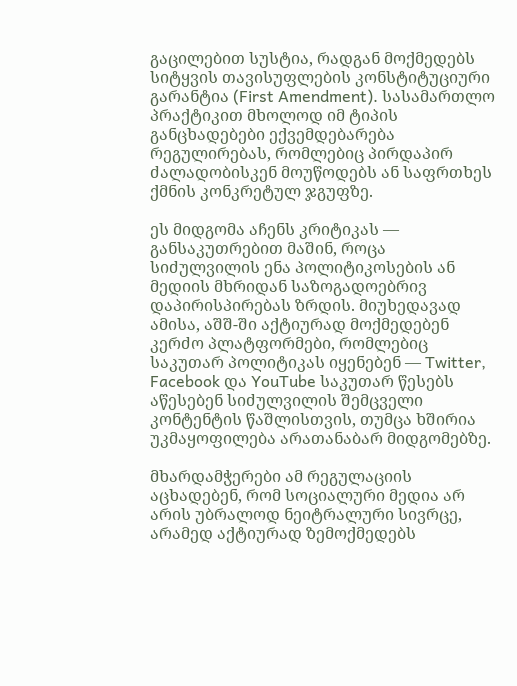გაცილებით სუსტია, რადგან მოქმედებს სიტყვის თავისუფლების კონსტიტუციური გარანტია (First Amendment). სასამართლო პრაქტიკით მხოლოდ იმ ტიპის განცხადებები ექვემდებარება რეგულირებას, რომლებიც პირდაპირ ძალადობისკენ მოუწოდებს ან საფრთხეს ქმნის კონკრეტულ ჯგუფზე.

ეს მიდგომა აჩენს კრიტიკას — განსაკუთრებით მაშინ, როცა სიძულვილის ენა პოლიტიკოსების ან მედიის მხრიდან საზოგადოებრივ დაპირისპირებას ზრდის. მიუხედავად ამისა, აშშ-ში აქტიურად მოქმედებენ კერძო პლატფორმები, რომლებიც საკუთარ პოლიტიკას იყენებენ — Twitter, Facebook და YouTube საკუთარ წესებს აწესებენ სიძულვილის შემცველი კონტენტის წაშლისთვის, თუმცა ხშირია უკმაყოფილება არათანაბარ მიდგომებზე.

მხარდამჭერები ამ რეგულაციის აცხადებენ, რომ სოციალური მედია არ არის უბრალოდ ნეიტრალური სივრცე, არამედ აქტიურად ზემოქმედებს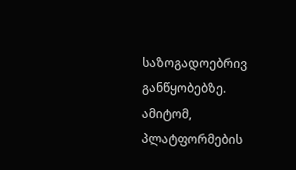საზოგადოებრივ განწყობებზე. ამიტომ, პლატფორმების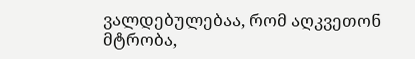ვალდებულებაა, რომ აღკვეთონ მტრობა,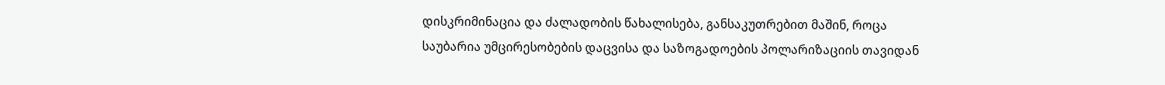დისკრიმინაცია და ძალადობის წახალისება, განსაკუთრებით მაშინ, როცა საუბარია უმცირესობების დაცვისა და საზოგადოების პოლარიზაციის თავიდან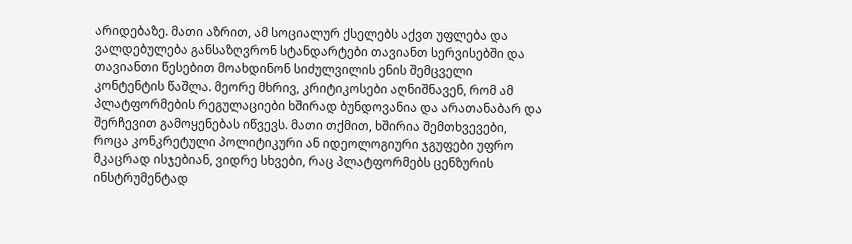არიდებაზე. მათი აზრით, ამ სოციალურ ქსელებს აქვთ უფლება და ვალდებულება განსაზღვრონ სტანდარტები თავიანთ სერვისებში და თავიანთი წესებით მოახდინონ სიძულვილის ენის შემცველი კონტენტის წაშლა. მეორე მხრივ, კრიტიკოსები აღნიშნავენ, რომ ამ პლატფორმების რეგულაციები ხშირად ბუნდოვანია და არათანაბარ და შერჩევით გამოყენებას იწვევს. მათი თქმით, ხშირია შემთხვევები, როცა კონკრეტული პოლიტიკური ან იდეოლოგიური ჯგუფები უფრო მკაცრად ისჯებიან, ვიდრე სხვები, რაც პლატფორმებს ცენზურის ინსტრუმენტად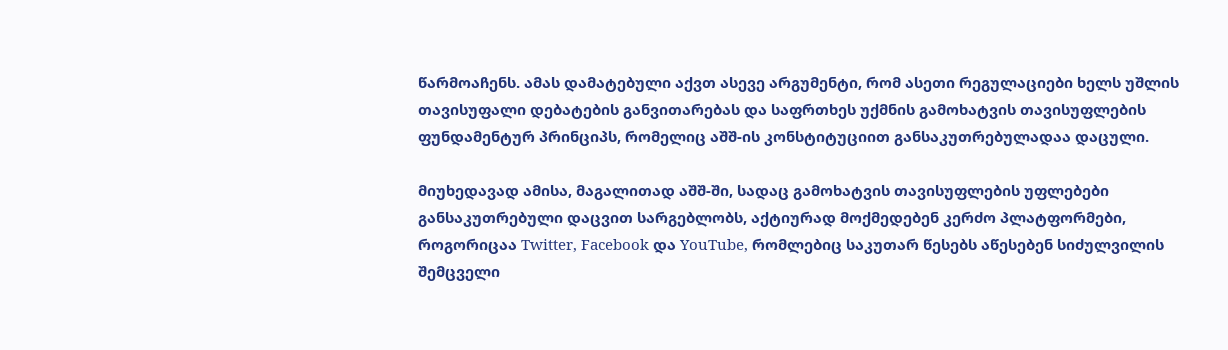წარმოაჩენს. ამას დამატებული აქვთ ასევე არგუმენტი, რომ ასეთი რეგულაციები ხელს უშლის თავისუფალი დებატების განვითარებას და საფრთხეს უქმნის გამოხატვის თავისუფლების ფუნდამენტურ პრინციპს, რომელიც აშშ-ის კონსტიტუციით განსაკუთრებულადაა დაცული.

მიუხედავად ამისა, მაგალითად აშშ-ში, სადაც გამოხატვის თავისუფლების უფლებები განსაკუთრებული დაცვით სარგებლობს, აქტიურად მოქმედებენ კერძო პლატფორმები, როგორიცაა Twitter, Facebook და YouTube, რომლებიც საკუთარ წესებს აწესებენ სიძულვილის შემცველი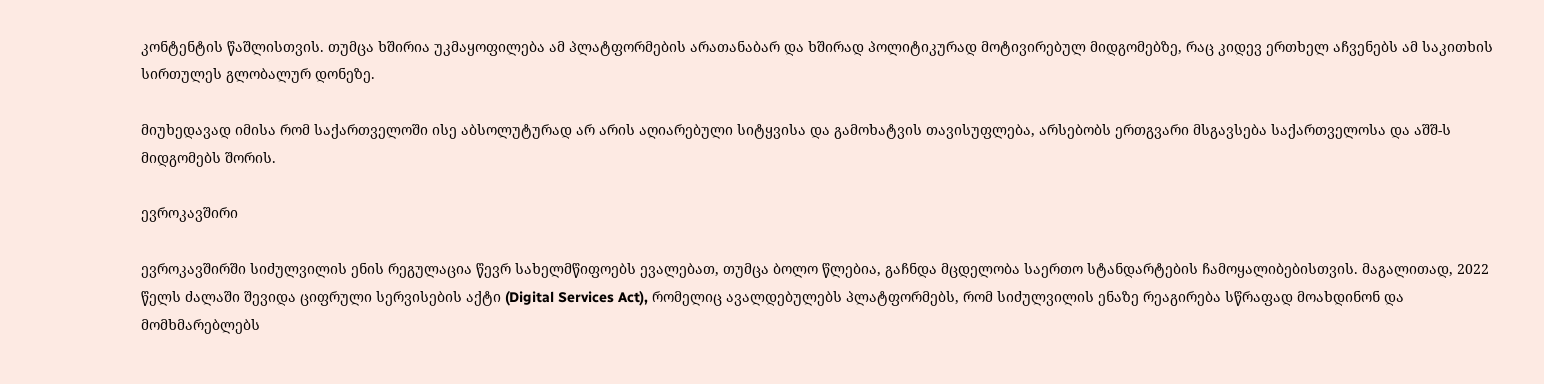კონტენტის წაშლისთვის. თუმცა ხშირია უკმაყოფილება ამ პლატფორმების არათანაბარ და ხშირად პოლიტიკურად მოტივირებულ მიდგომებზე, რაც კიდევ ერთხელ აჩვენებს ამ საკითხის სირთულეს გლობალურ დონეზე.

მიუხედავად იმისა რომ საქართველოში ისე აბსოლუტურად არ არის აღიარებული სიტყვისა და გამოხატვის თავისუფლება, არსებობს ერთგვარი მსგავსება საქართველოსა და აშშ-ს მიდგომებს შორის.

ევროკავშირი

ევროკავშირში სიძულვილის ენის რეგულაცია წევრ სახელმწიფოებს ევალებათ, თუმცა ბოლო წლებია, გაჩნდა მცდელობა საერთო სტანდარტების ჩამოყალიბებისთვის. მაგალითად, 2022 წელს ძალაში შევიდა ციფრული სერვისების აქტი (Digital Services Act), რომელიც ავალდებულებს პლატფორმებს, რომ სიძულვილის ენაზე რეაგირება სწრაფად მოახდინონ და მომხმარებლებს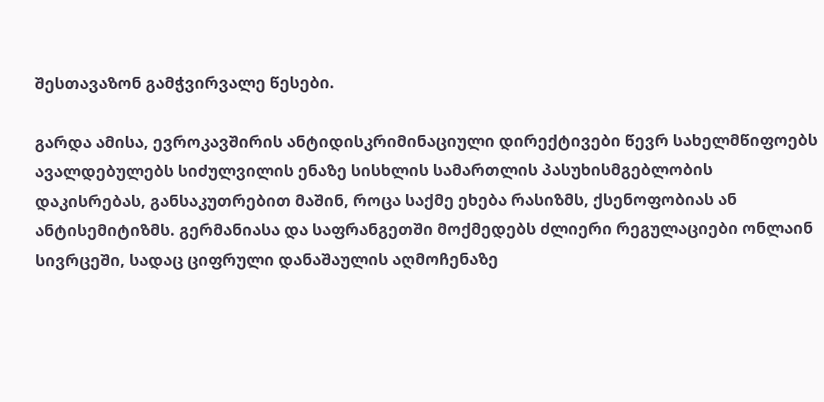შესთავაზონ გამჭვირვალე წესები.

გარდა ამისა, ევროკავშირის ანტიდისკრიმინაციული დირექტივები წევრ სახელმწიფოებს ავალდებულებს სიძულვილის ენაზე სისხლის სამართლის პასუხისმგებლობის დაკისრებას, განსაკუთრებით მაშინ, როცა საქმე ეხება რასიზმს, ქსენოფობიას ან ანტისემიტიზმს. გერმანიასა და საფრანგეთში მოქმედებს ძლიერი რეგულაციები ონლაინ სივრცეში, სადაც ციფრული დანაშაულის აღმოჩენაზე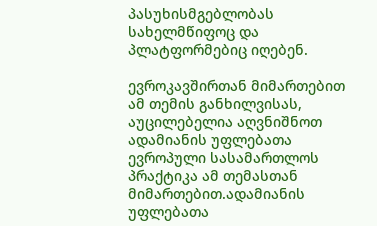პასუხისმგებლობას სახელმწიფოც და პლატფორმებიც იღებენ.

ევროკავშირთან მიმართებით ამ თემის განხილვისას, აუცილებელია აღვნიშნოთ ადამიანის უფლებათა ევროპული სასამართლოს პრაქტიკა ამ თემასთან მიმართებით.ადამიანის უფლებათა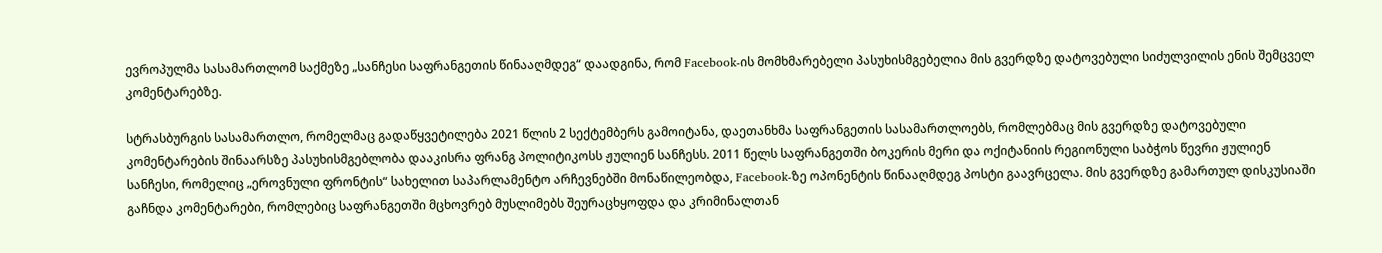ევროპულმა სასამართლომ საქმეზე „სანჩესი საფრანგეთის წინააღმდეგ“ დაადგინა, რომ Facebook-ის მომხმარებელი პასუხისმგებელია მის გვერდზე დატოვებული სიძულვილის ენის შემცველ კომენტარებზე.

სტრასბურგის სასამართლო, რომელმაც გადაწყვეტილება 2021 წლის 2 სექტემბერს გამოიტანა, დაეთანხმა საფრანგეთის სასამართლოებს, რომლებმაც მის გვერდზე დატოვებული კომენტარების შინაარსზე პასუხისმგებლობა დააკისრა ფრანგ პოლიტიკოსს ჟულიენ სანჩესს. 2011 წელს საფრანგეთში ბოკერის მერი და ოქიტანიის რეგიონული საბჭოს წევრი ჟულიენ სანჩესი, რომელიც „ეროვნული ფრონტის“ სახელით საპარლამენტო არჩევნებში მონაწილეობდა, Facebook-ზე ოპონენტის წინააღმდეგ პოსტი გაავრცელა. მის გვერდზე გამართულ დისკუსიაში გაჩნდა კომენტარები, რომლებიც საფრანგეთში მცხოვრებ მუსლიმებს შეურაცხყოფდა და კრიმინალთან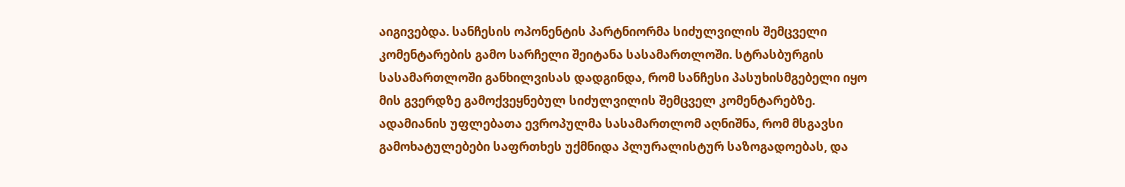აიგივებდა. სანჩესის ოპონენტის პარტნიორმა სიძულვილის შემცველი კომენტარების გამო სარჩელი შეიტანა სასამართლოში. სტრასბურგის სასამართლოში განხილვისას დადგინდა, რომ სანჩესი პასუხისმგებელი იყო მის გვერდზე გამოქვეყნებულ სიძულვილის შემცველ კომენტარებზე. ადამიანის უფლებათა ევროპულმა სასამართლომ აღნიშნა, რომ მსგავსი გამოხატულებები საფრთხეს უქმნიდა პლურალისტურ საზოგადოებას, და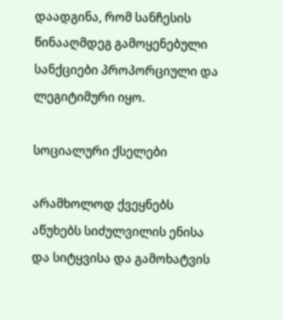დაადგინა, რომ სანჩესის წინააღმდეგ გამოყენებული სანქციები პროპორციული და ლეგიტიმური იყო.

სოციალური ქსელები

არამხოლოდ ქვეყნებს აწუხებს სიძულვილის ენისა და სიტყვისა და გამოხატვის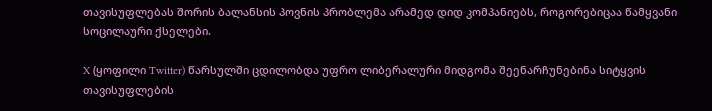თავისუფლებას შორის ბალანსის პოვნის პრობლემა არამედ დიდ კომპანიებს, როგორებიცაა წამყვანი სოცილაური ქსელები.

X (ყოფილი Twitter) წარსულში ცდილობდა უფრო ლიბერალური მიდგომა შეენარჩუნებინა სიტყვის თავისუფლების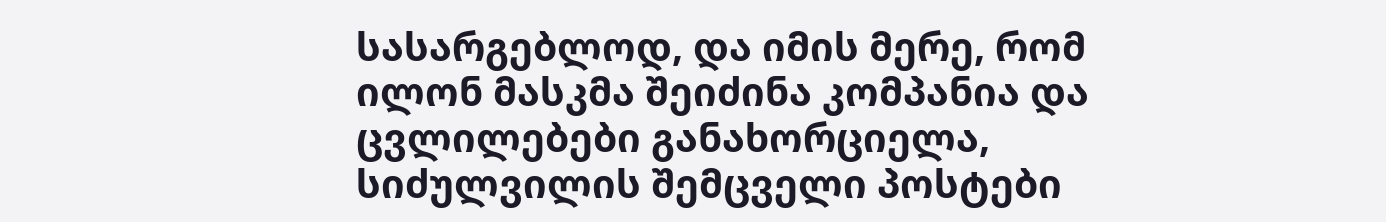სასარგებლოდ, და იმის მერე, რომ ილონ მასკმა შეიძინა კომპანია და ცვლილებები განახორციელა, სიძულვილის შემცველი პოსტები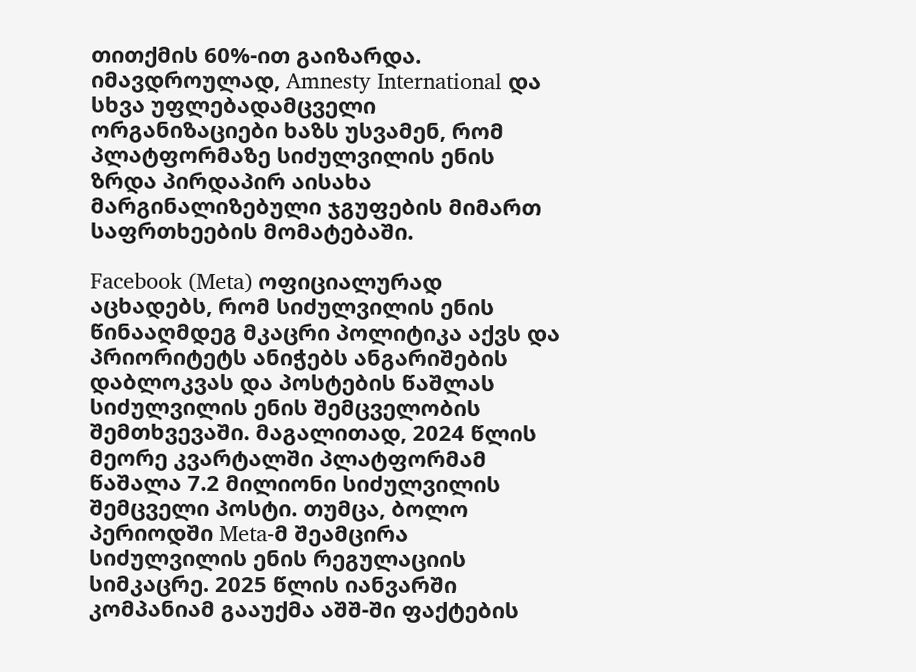თითქმის 60%-ით გაიზარდა. იმავდროულად, Amnesty International და სხვა უფლებადამცველი ორგანიზაციები ხაზს უსვამენ, რომ პლატფორმაზე სიძულვილის ენის ზრდა პირდაპირ აისახა მარგინალიზებული ჯგუფების მიმართ საფრთხეების მომატებაში.

Facebook (Meta) ოფიციალურად აცხადებს, რომ სიძულვილის ენის წინააღმდეგ მკაცრი პოლიტიკა აქვს და პრიორიტეტს ანიჭებს ანგარიშების დაბლოკვას და პოსტების წაშლას სიძულვილის ენის შემცველობის შემთხვევაში. მაგალითად, 2024 წლის მეორე კვარტალში პლატფორმამ წაშალა 7.2 მილიონი სიძულვილის შემცველი პოსტი. თუმცა, ბოლო პერიოდში Meta-მ შეამცირა სიძულვილის ენის რეგულაციის სიმკაცრე. 2025 წლის იანვარში კომპანიამ გააუქმა აშშ-ში ფაქტების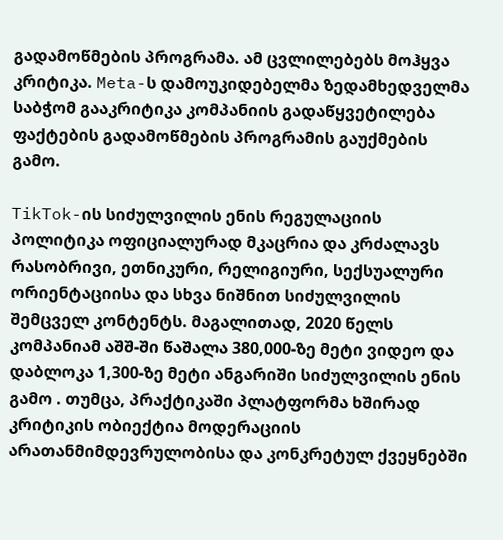გადამოწმების პროგრამა. ამ ცვლილებებს მოჰყვა კრიტიკა. Meta-ს დამოუკიდებელმა ზედამხედველმა საბჭომ გააკრიტიკა კომპანიის გადაწყვეტილება ფაქტების გადამოწმების პროგრამის გაუქმების გამო.

TikTok-ის სიძულვილის ენის რეგულაციის პოლიტიკა ოფიციალურად მკაცრია და კრძალავს რასობრივი, ეთნიკური, რელიგიური, სექსუალური ორიენტაციისა და სხვა ნიშნით სიძულვილის შემცველ კონტენტს. მაგალითად, 2020 წელს კომპანიამ აშშ-ში წაშალა 380,000-ზე მეტი ვიდეო და დაბლოკა 1,300-ზე მეტი ანგარიში სიძულვილის ენის გამო . თუმცა, პრაქტიკაში პლატფორმა ხშირად კრიტიკის ობიექტია მოდერაციის არათანმიმდევრულობისა და კონკრეტულ ქვეყნებში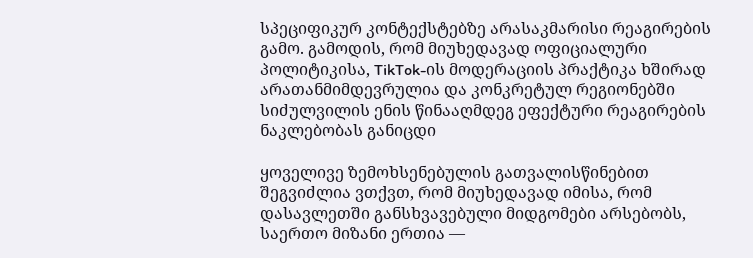სპეციფიკურ კონტექსტებზე არასაკმარისი რეაგირების გამო. გამოდის, რომ მიუხედავად ოფიციალური პოლიტიკისა, TikTok-ის მოდერაციის პრაქტიკა ხშირად არათანმიმდევრულია და კონკრეტულ რეგიონებში სიძულვილის ენის წინააღმდეგ ეფექტური რეაგირების ნაკლებობას განიცდი

ყოველივე ზემოხსენებულის გათვალისწინებით შეგვიძლია ვთქვთ, რომ მიუხედავად იმისა, რომ დასავლეთში განსხვავებული მიდგომები არსებობს, საერთო მიზანი ერთია —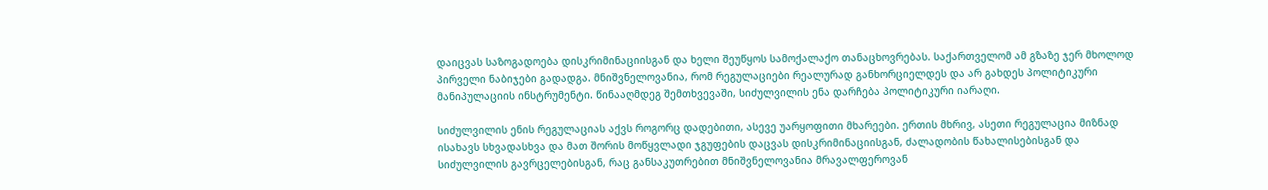დაიცვას საზოგადოება დისკრიმინაციისგან და ხელი შეუწყოს სამოქალაქო თანაცხოვრებას. საქართველომ ამ გზაზე ჯერ მხოლოდ პირველი ნაბიჯები გადადგა. მნიშვნელოვანია, რომ რეგულაციები რეალურად განხორციელდეს და არ გახდეს პოლიტიკური მანიპულაციის ინსტრუმენტი. წინააღმდეგ შემთხვევაში, სიძულვილის ენა დარჩება პოლიტიკური იარაღი.

სიძულვილის ენის რეგულაციას აქვს როგორც დადებითი, ასევე უარყოფითი მხარეები. ერთის მხრივ, ასეთი რეგულაცია მიზნად ისახავს სხვადასხვა და მათ შორის მოწყვლადი ჯგუფების დაცვას დისკრიმინაციისგან, ძალადობის წახალისებისგან და სიძულვილის გავრცელებისგან, რაც განსაკუთრებით მნიშვნელოვანია მრავალფეროვან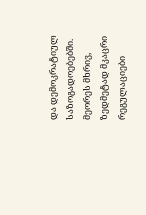და დემოკრატიულ საზოგადოებებში. მეორეს მხრივ, ზედმეტად მკაცრი რეგულაციები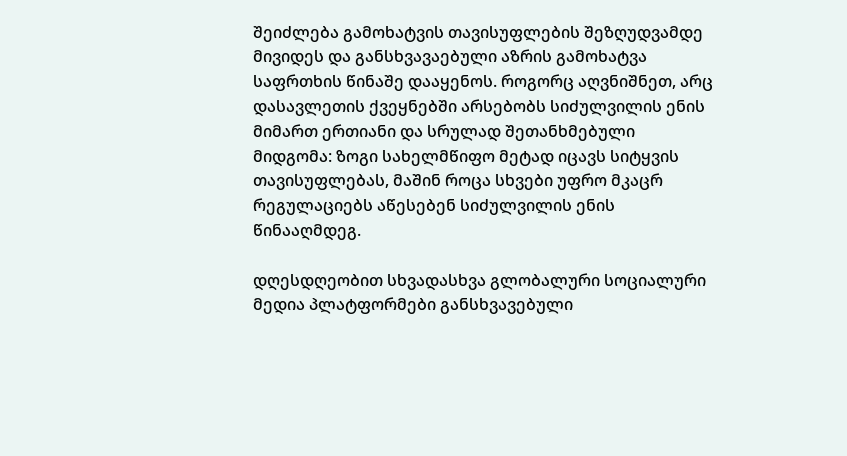შეიძლება გამოხატვის თავისუფლების შეზღუდვამდე მივიდეს და განსხვავაებული აზრის გამოხატვა საფრთხის წინაშე დააყენოს. როგორც აღვნიშნეთ, არც დასავლეთის ქვეყნებში არსებობს სიძულვილის ენის მიმართ ერთიანი და სრულად შეთანხმებული მიდგომა: ზოგი სახელმწიფო მეტად იცავს სიტყვის თავისუფლებას, მაშინ როცა სხვები უფრო მკაცრ რეგულაციებს აწესებენ სიძულვილის ენის წინააღმდეგ.

დღესდღეობით სხვადასხვა გლობალური სოციალური მედია პლატფორმები განსხვავებული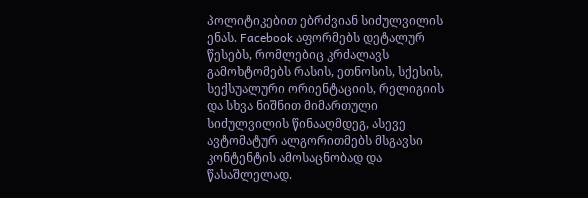პოლიტიკებით ებრძვიან სიძულვილის ენას. Facebook აფორმებს დეტალურ წესებს, რომლებიც კრძალავს გამოხტომებს რასის, ეთნოსის, სქესის, სექსუალური ორიენტაციის, რელიგიის და სხვა ნიშნით მიმართული სიძულვილის წინააღმდეგ, ასევე ავტომატურ ალგორითმებს მსგავსი კონტენტის ამოსაცნობად და წასაშლელად.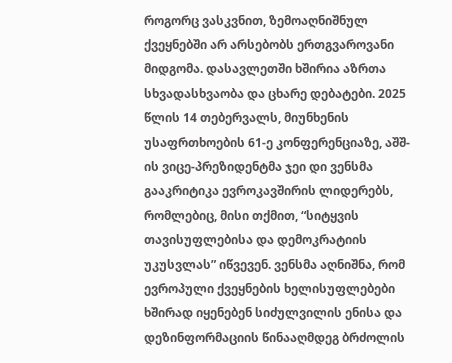როგორც ვასკვნით, ზემოაღნიშნულ ქვეყნებში არ არსებობს ერთგვაროვანი მიდგომა. დასავლეთში ხშირია აზრთა სხვადასხვაობა და ცხარე დებატები. 2025 წლის 14 თებერვალს, მიუნხენის უსაფრთხოების 61-ე კონფერენციაზე, აშშ-ის ვიცე-პრეზიდენტმა ჯეი დი ვენსმა გააკრიტიკა ევროკავშირის ლიდერებს, რომლებიც, მისი თქმით, “სიტყვის თავისუფლებისა და დემოკრატიის უკუსვლას” იწვევენ. ვენსმა აღნიშნა, რომ ევროპული ქვეყნების ხელისუფლებები ხშირად იყენებენ სიძულვილის ენისა და დეზინფორმაციის წინააღმდეგ ბრძოლის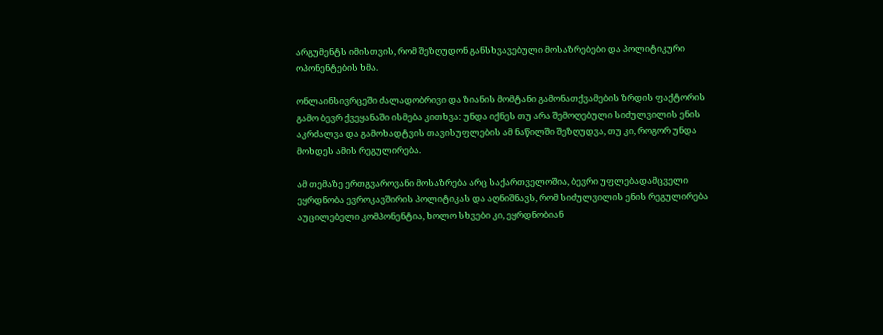არგუმენტს იმისთვის, რომ შეზღუდონ განსხვავებული მოსაზრებები და პოლიტიკური ოპონენტების ხმა.

ონლაინსივრცეში ძალადობრივი და ზიანის მომტანი გამონათქვამების ზრდის ფაქტორის გამო ბევრ ქვეყანაში ისმება კითხვა: უნდა იქნეს თუ არა შემოღებული სიძულვილის ენის აკრძალვა და გამოხადტვის თავისუფლების ამ ნაწილში შეზღუდვა, თუ კი, როგორ უნდა მოხდეს ამის რეგულირება.

ამ თემაზე ერთგვაროვანი მოსაზრება არც საქართველოშია, ბევრი უფლებადამცველი ეყრდნობა ევროკავშირის პოლიტიკას და აღნიშნავს, რომ სიძულვილის ენის რეგულირება აუცილებელი კომპონენტია, ხოლო სხვები კი, ეყრდნობიან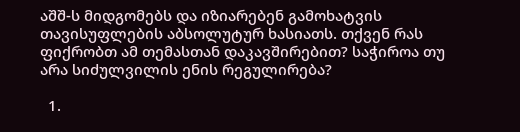აშშ-ს მიდგომებს და იზიარებენ გამოხატვის თავისუფლების აბსოლუტურ ხასიათს. თქვენ რას ფიქრობთ ამ თემასთან დაკავშირებით? საჭიროა თუ არა სიძულვილის ენის რეგულირება?

  1.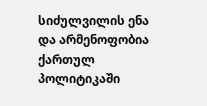სიძულვილის ენა და არმენოფობია ქართულ პოლიტიკაში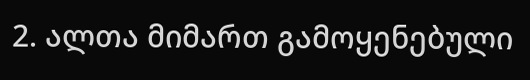2. ალთა მიმართ გამოყენებული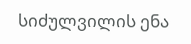სიძულვილის ენა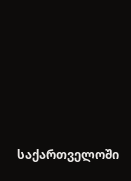საქართველოში